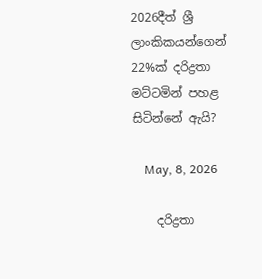2026දීත් ශ්‍රී ලාංකිකයන්ගෙන් 22%ක් දරිද්‍රතා මට්ටමින් පහළ සිටින්නේ ඇයි?

    May, 8, 2026

    දරිද්‍රතා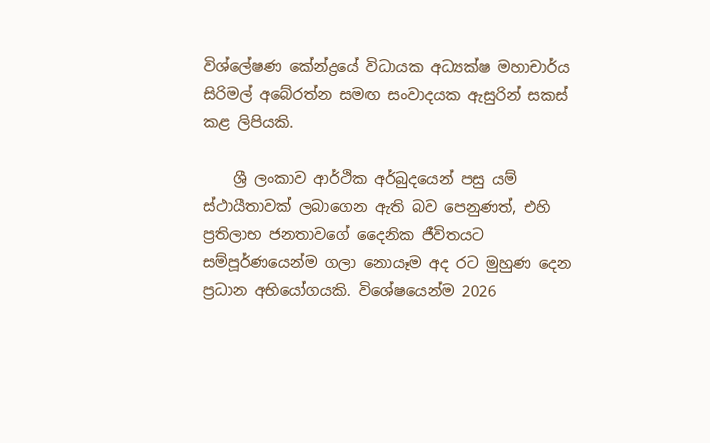විශ්ලේෂණ කේන්ද්‍රයේ විධායක අධ්‍යක්ෂ මහාචාර්ය සිරිමල් අබේරත්න සමඟ සංවාදයක ඇසුරින් සකස් කළ ලිපියකි.

    ශ්‍රී ලංකාව ආර්ථික අර්බුදයෙන් පසු යම් ස්ථායීතාවක් ලබාගෙන ඇති බව පෙනුණත්, එහි ප්‍රතිලාභ ජනතාවගේ දෛනික ජීවිතයට සම්පූර්ණයෙන්ම ගලා නොයෑම අද රට මුහුණ දෙන ප්‍රධාන අභියෝගයකි. විශේෂයෙන්ම 2026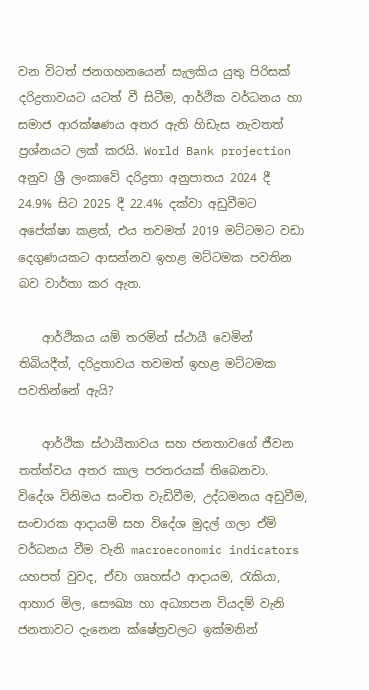වන විටත් ජනගහනයෙන් සැලකිය යුතු පිරිසක් දරිද්‍රතාවයට යටත් වී සිටීම, ආර්ථික වර්ධනය හා සමාජ ආරක්ෂණය අතර ඇති හිඩැස නැවතත් ප්‍රශ්නයට ලක් කරයි. World Bank projection අනුව ශ්‍රී ලංකාවේ දරිද්‍රතා අනුපාතය 2024 දී 24.9% සිට 2025 දී 22.4% දක්වා අඩුවීමට අපේක්ෂා කළත්, එය තවමත් 2019 මට්ටමට වඩා දෙගුණයකට ආසන්නව ඉහළ මට්ටමක පවතින බව වාර්තා කර ඇත.

    ආර්ථිකය යම් තරමින් ස්ථායී වෙමින් තිබියදීත්, දරිද්‍රතාවය තවමත් ඉහළ මට්ටමක පවතින්නේ ඇයි?

    ආර්ථික ස්ථායීතාවය සහ ජනතාවගේ ජීවන තත්ත්වය අතර කාල පරතරයක් තිබෙනවා. විදේශ විනිමය සංචිත වැඩිවීම, උද්ධමනය අඩුවීම, සංචාරක ආදායම් සහ විදේශ මුදල් ගලා ඒම් වර්ධනය වීම වැනි macroeconomic indicators යහපත් වුවද, ඒවා ගෘහස්ථ ආදායම, රැකියා, ආහාර මිල, සෞඛ්‍ය හා අධ්‍යාපන වියදම් වැනි ජනතාවට දැනෙන ක්ෂේත්‍රවලට ඉක්මනින්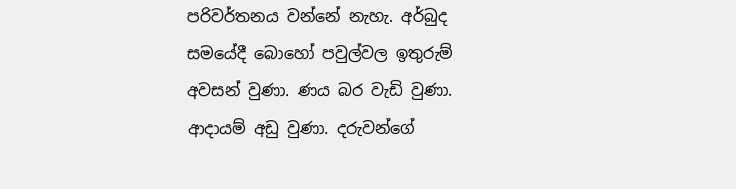පරිවර්තනය වන්නේ නැහැ. අර්බුද සමයේදී බොහෝ පවුල්වල ඉතුරුම් අවසන් වුණා. ණය බර වැඩි වුණා. ආදායම් අඩු වුණා. දරුවන්ගේ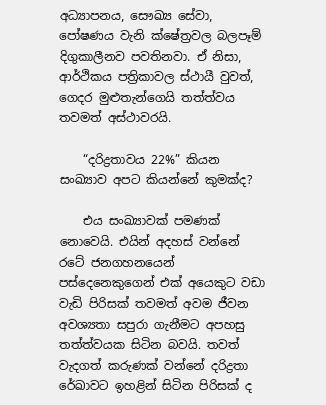අධ්‍යාපනය, සෞඛ්‍ය සේවා, පෝෂණය වැනි ක්ෂේත්‍රවල බලපෑම් දිගුකාලීනව පවතිනවා. ඒ නිසා, ආර්ථිකය පත්‍රිකාවල ස්ථායී වුවත්, ගෙදර මුළුතැන්ගෙයි තත්ත්වය තවමත් අස්ථාවරයි.

    “දරිද්‍රතාවය 22%” කියන සංඛ්‍යාව අපට කියන්නේ කුමක්ද?

    එය සංඛ්‍යාවක් පමණක් නොවෙයි. එයින් අදහස් වන්නේ රටේ ජනගහනයෙන් පස්දෙනෙකුගෙන් එක් අයෙකුට වඩා වැඩි පිරිසක් තවමත් අවම ජීවන අවශ්‍යතා සපුරා ගැනීමට අපහසු තත්ත්වයක සිටින බවයි. තවත් වැදගත් කරුණක් වන්නේ දරිද්‍රතා රේඛාවට ඉහළින් සිටින පිරිසක් ද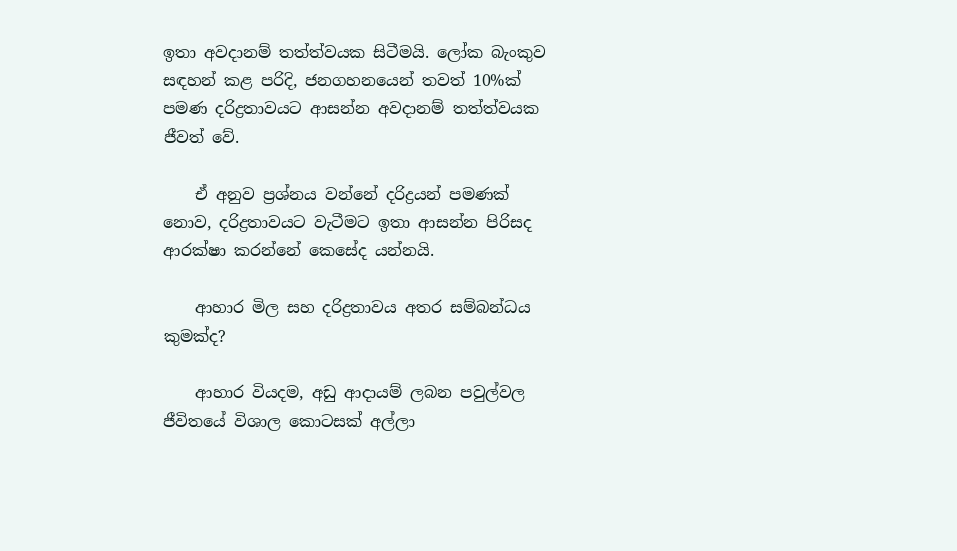ඉතා අවදානම් තත්ත්වයක සිටීමයි. ලෝක බැංකුව සඳහන් කළ පරිදි, ජනගහනයෙන් තවත් 10%ක් පමණ දරිද්‍රතාවයට ආසන්න අවදානම් තත්ත්වයක ජීවත් වේ.

    ඒ අනුව ප්‍රශ්නය වන්නේ දරිද්‍රයන් පමණක් නොව, දරිද්‍රතාවයට වැටීමට ඉතා ආසන්න පිරිසද ආරක්ෂා කරන්නේ කෙසේද යන්නයි.

    ආහාර මිල සහ දරිද්‍රතාවය අතර සම්බන්ධය කුමක්ද?

    ආහාර වියදම, අඩු ආදායම් ලබන පවුල්වල ජීවිතයේ විශාල කොටසක් අල්ලා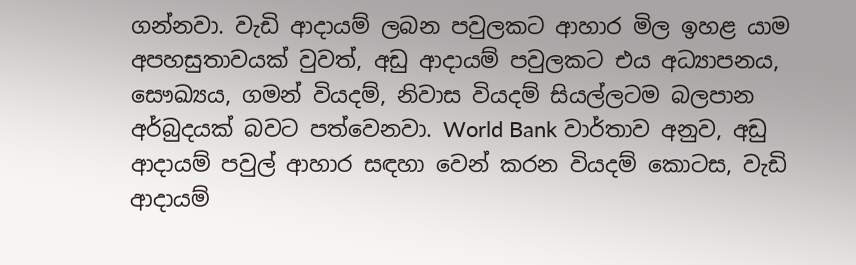ගන්නවා. වැඩි ආදායම් ලබන පවුලකට ආහාර මිල ඉහළ යාම අපහසුතාවයක් වුවත්, අඩු ආදායම් පවුලකට එය අධ්‍යාපනය, සෞඛ්‍යය, ගමන් වියදම්, නිවාස වියදම් සියල්ලටම බලපාන අර්බුදයක් බවට පත්වෙනවා. World Bank වාර්තාව අනුව, අඩු ආදායම් පවුල් ආහාර සඳහා වෙන් කරන වියදම් කොටස, වැඩි ආදායම්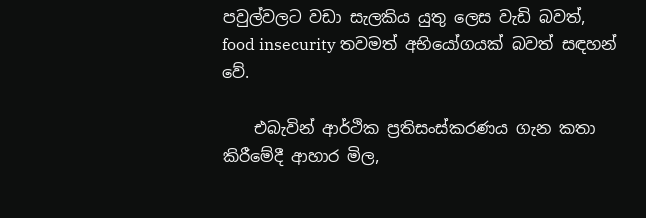පවුල්වලට වඩා සැලකිය යුතු ලෙස වැඩි බවත්, food insecurity තවමත් අභියෝගයක් බවත් සඳහන් වේ.

    එබැවින් ආර්ථික ප්‍රතිසංස්කරණය ගැන කතා කිරීමේදී ආහාර මිල,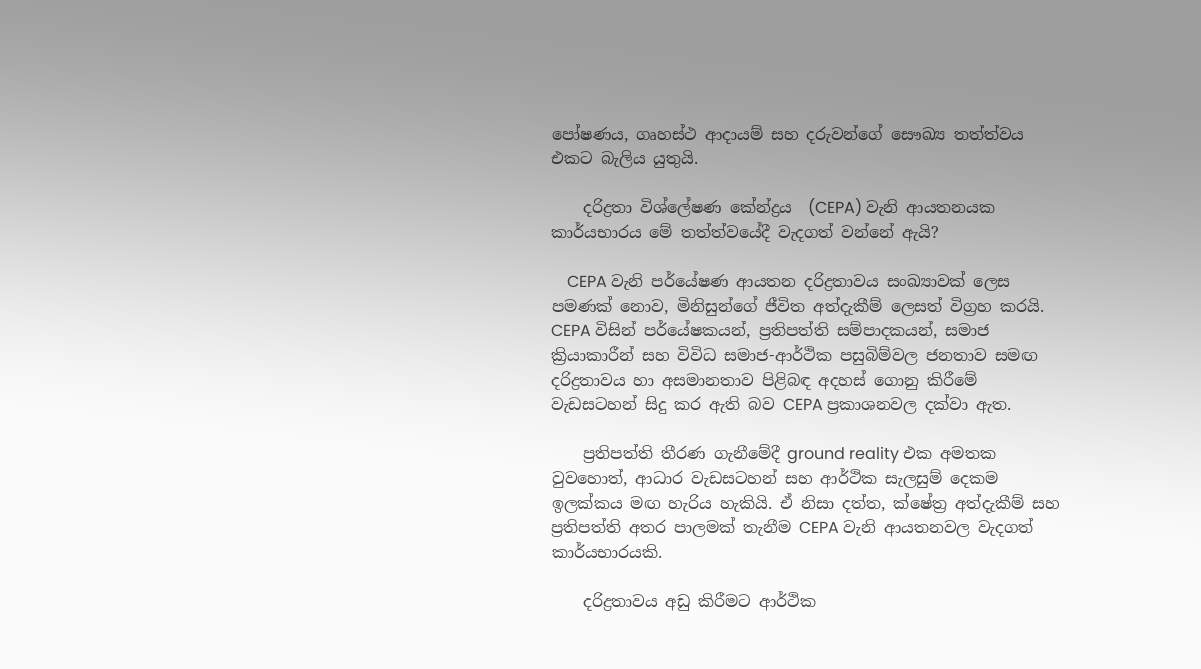පෝෂණය, ගෘහස්ථ ආදායම් සහ දරුවන්ගේ සෞඛ්‍ය තත්ත්වය එකට බැලිය යුතුයි.

    දරිද්‍රතා විශ්ලේෂණ කේන්ද්‍රය  (CEPA) වැනි ආයතනයක කාර්යභාරය මේ තත්ත්වයේදී වැදගත් වන්නේ ඇයි?

    CEPA වැනි පර්යේෂණ ආයතන දරිද්‍රතාවය සංඛ්‍යාවක් ලෙස පමණක් නොව, මිනිසුන්ගේ ජීවිත අත්දැකීම් ලෙසත් විග්‍රහ කරයි. CEPA විසින් පර්යේෂකයන්, ප්‍රතිපත්ති සම්පාදකයන්, සමාජ ක්‍රියාකාරීන් සහ විවිධ සමාජ-ආර්ථික පසුබිම්වල ජනතාව සමඟ දරිද්‍රතාවය හා අසමානතාව පිළිබඳ අදහස් ගොනු කිරීමේ වැඩසටහන් සිදු කර ඇති බව CEPA ප්‍රකාශනවල දක්වා ඇත.

    ප්‍රතිපත්ති තීරණ ගැනීමේදී ground reality එක අමතක වුවහොත්, ආධාර වැඩසටහන් සහ ආර්ථික සැලසුම් දෙකම ඉලක්කය මඟ හැරිය හැකියි. ඒ නිසා දත්ත, ක්ෂේත්‍ර අත්දැකීම් සහ ප්‍රතිපත්ති අතර පාලමක් තැනීම CEPA වැනි ආයතනවල වැදගත් කාර්යභාරයකි.

    දරිද්‍රතාවය අඩු කිරීමට ආර්ථික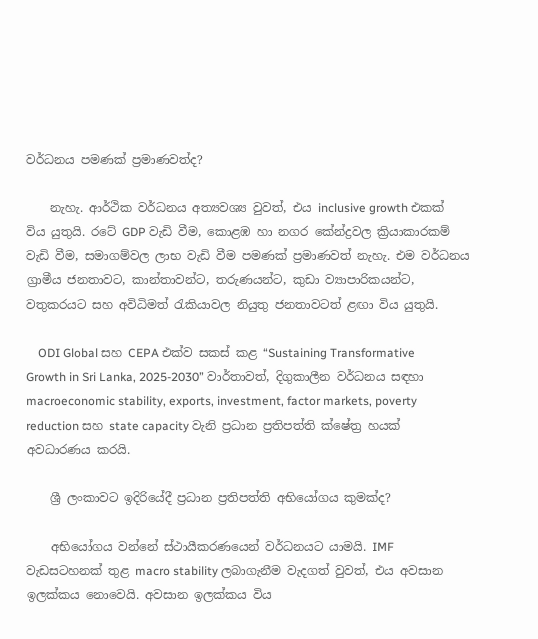වර්ධනය පමණක් ප්‍රමාණවත්ද?

    නැහැ. ආර්ථික වර්ධනය අත්‍යවශ්‍ය වුවත්, එය inclusive growth එකක් විය යුතුයි. රටේ GDP වැඩි වීම, කොළඹ හා නගර කේන්ද්‍රවල ක්‍රියාකාරකම් වැඩි වීම, සමාගම්වල ලාභ වැඩි වීම පමණක් ප්‍රමාණවත් නැහැ. එම වර්ධනය ග්‍රාමීය ජනතාවට, කාන්තාවන්ට, තරුණයන්ට, කුඩා ව්‍යාපාරිකයන්ට, වතුකරයට සහ අවිධිමත් රැකියාවල නියුතු ජනතාවටත් ළඟා විය යුතුයි.

    ODI Global සහ CEPA එක්ව සකස් කළ “Sustaining Transformative Growth in Sri Lanka, 2025-2030” වාර්තාවත්, දිගුකාලීන වර්ධනය සඳහා macroeconomic stability, exports, investment, factor markets, poverty reduction සහ state capacity වැනි ප්‍රධාන ප්‍රතිපත්ති ක්ෂේත්‍ර හයක් අවධාරණය කරයි.

    ශ්‍රී ලංකාවට ඉදිරියේදී ප්‍රධාන ප්‍රතිපත්ති අභියෝගය කුමක්ද?

    අභියෝගය වන්නේ ස්ථායීකරණයෙන් වර්ධනයට යාමයි. IMF වැඩසටහනක් තුළ macro stability ලබාගැනීම වැදගත් වුවත්, එය අවසාන ඉලක්කය නොවෙයි. අවසාන ඉලක්කය විය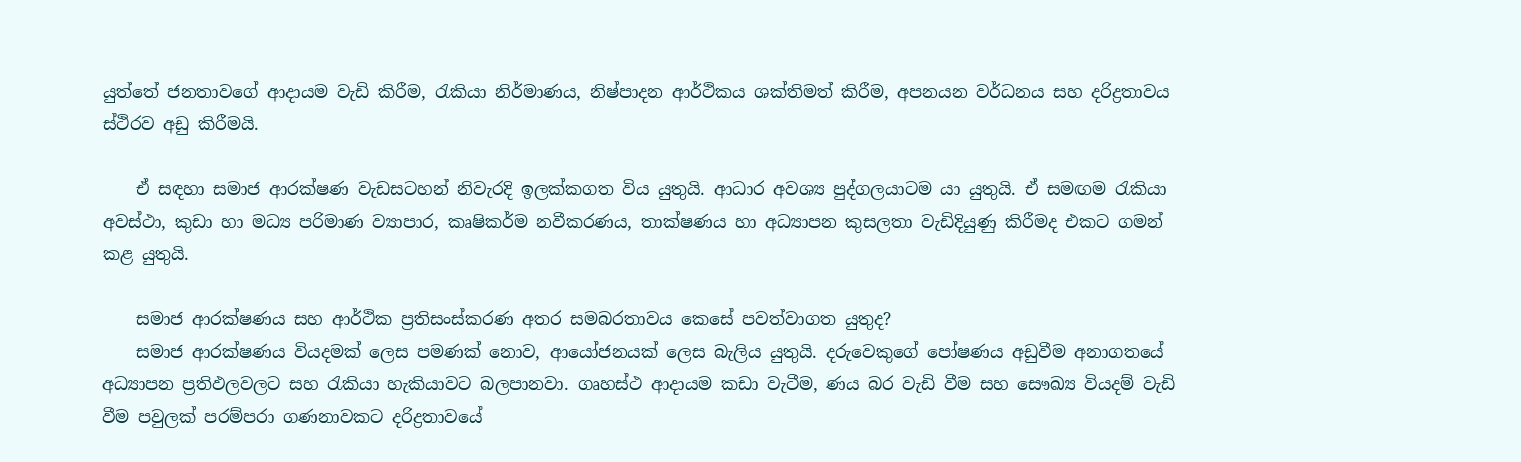යුත්තේ ජනතාවගේ ආදායම වැඩි කිරීම, රැකියා නිර්මාණය, නිෂ්පාදන ආර්ථිකය ශක්තිමත් කිරීම, අපනයන වර්ධනය සහ දරිද්‍රතාවය ස්ථිරව අඩු කිරීමයි.

    ඒ සඳහා සමාජ ආරක්ෂණ වැඩසටහන් නිවැරදි ඉලක්කගත විය යුතුයි. ආධාර අවශ්‍ය පුද්ගලයාටම යා යුතුයි. ඒ සමඟම රැකියා අවස්ථා, කුඩා හා මධ්‍ය පරිමාණ ව්‍යාපාර, කෘෂිකර්ම නවීකරණය, තාක්ෂණය හා අධ්‍යාපන කුසලතා වැඩිදියුණු කිරීමද එකට ගමන් කළ යුතුයි.

    සමාජ ආරක්ෂණය සහ ආර්ථික ප්‍රතිසංස්කරණ අතර සමබරතාවය කෙසේ පවත්වාගත යුතුද?
    සමාජ ආරක්ෂණය වියදමක් ලෙස පමණක් නොව, ආයෝජනයක් ලෙස බැලිය යුතුයි. දරුවෙකුගේ පෝෂණය අඩුවීම අනාගතයේ අධ්‍යාපන ප්‍රතිඵලවලට සහ රැකියා හැකියාවට බලපානවා. ගෘහස්ථ ආදායම කඩා වැටීම, ණය බර වැඩි වීම සහ සෞඛ්‍ය වියදම් වැඩි වීම පවුලක් පරම්පරා ගණනාවකට දරිද්‍රතාවයේ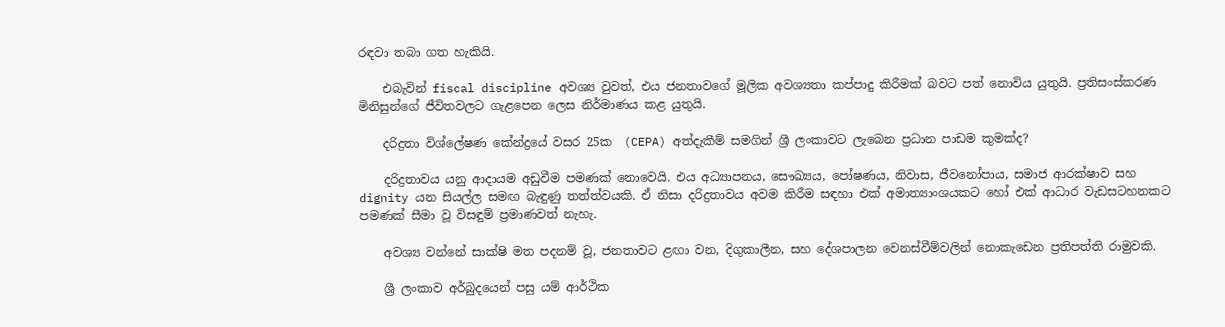රඳවා තබා ගත හැකියි.

    එබැවින් fiscal discipline අවශ්‍ය වුවත්, එය ජනතාවගේ මූලික අවශ්‍යතා කප්පාදු කිරීමක් බවට පත් නොවිය යුතුයි. ප්‍රතිසංස්කරණ මිනිසුන්ගේ ජීවිතවලට ගැළපෙන ලෙස නිර්මාණය කළ යුතුයි.

    දරිද්‍රතා විශ්ලේෂණ කේන්ද්‍රයේ වසර 25ක  (CEPA) අත්දැකීම් සමගින් ශ්‍රී ලංකාවට ලැබෙන ප්‍රධාන පාඩම කුමක්ද?

    දරිද්‍රතාවය යනු ආදායම අඩුවීම පමණක් නොවෙයි. එය අධ්‍යාපනය, සෞඛ්‍යය, පෝෂණය, නිවාස, ජීවනෝපාය, සමාජ ආරක්ෂාව සහ dignity යන සියල්ල සමඟ බැඳුණු තත්ත්වයකි. ඒ නිසා දරිද්‍රතාවය අවම කිරීම සඳහා එක් අමාත්‍යාංශයකට හෝ එක් ආධාර වැඩසටහනකට පමණක් සීමා වූ විසඳුම් ප්‍රමාණවත් නැහැ.

    අවශ්‍ය වන්නේ සාක්ෂි මත පදනම් වූ, ජනතාවට ළඟා වන, දිගුකාලීන, සහ දේශපාලන වෙනස්වීම්වලින් නොකැඩෙන ප්‍රතිපත්ති රාමුවකි.

    ශ්‍රී ලංකාව අර්බුදයෙන් පසු යම් ආර්ථික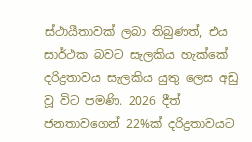ස්ථායීතාවක් ලබා තිබුණත්, එය සාර්ථක බවට සැලකිය හැක්කේ දරිද්‍රතාවය සැලකිය යුතු ලෙස අඩු වූ විට පමණි. 2026 දීත් ජනතාවගෙන් 22%ක් දරිද්‍රතාවයට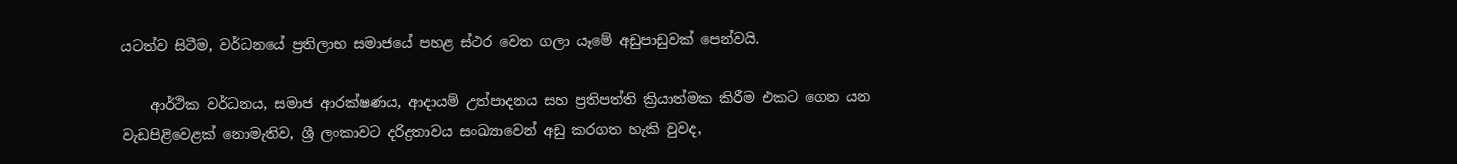යටත්ව සිටීම, වර්ධනයේ ප්‍රතිලාභ සමාජයේ පහළ ස්ථර වෙත ගලා යෑමේ අඩුපාඩුවක් පෙන්වයි.

    ආර්ථික වර්ධනය, සමාජ ආරක්ෂණය, ආදායම් උත්පාදනය සහ ප්‍රතිපත්ති ක්‍රියාත්මක කිරීම එකට ගෙන යන වැඩපිළිවෙළක් නොමැතිව, ශ්‍රී ලංකාවට දරිද්‍රතාවය සංඛ්‍යාවෙන් අඩු කරගත හැකි වුවද,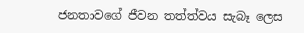ජනතාවගේ ජීවන තත්ත්වය සැබෑ ලෙස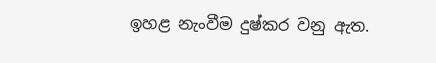ඉහළ නැංවීම දුෂ්කර වනු ඇත.